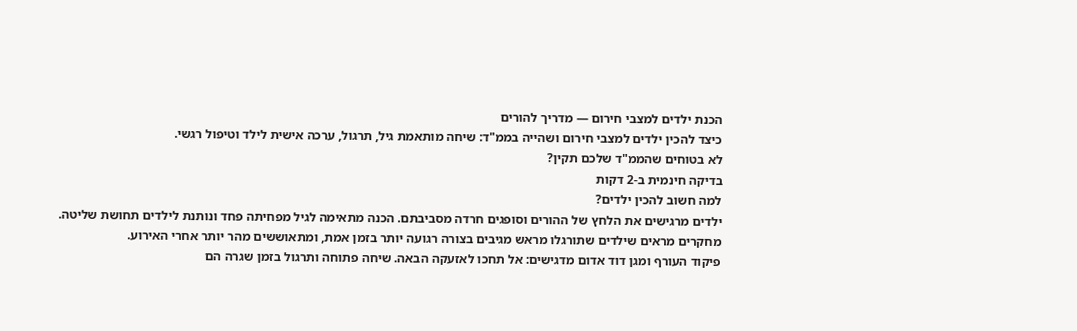הכנת ילדים למצבי חירום — מדריך להורים
כיצד להכין ילדים למצבי חירום ושהייה בממ"ד: שיחה מותאמת גיל, תרגול, ערכה אישית לילד וטיפול רגשי.
לא בטוחים שהממ"ד שלכם תקין?
בדיקה חינמית ב-2 דקות
למה חשוב להכין ילדים?
ילדים מרגישים את הלחץ של ההורים וסופגים חרדה מסביבתם. הכנה מתאימה לגיל מפחיתה פחד ונותנת לילדים תחושת שליטה. מחקרים מראים שילדים שתורגלו מראש מגיבים בצורה רגועה יותר בזמן אמת, ומתאוששים מהר יותר אחרי האירוע.
פיקוד העורף ומגן דוד אדום מדגישים: אל תחכו לאזעקה הבאה. שיחה פתוחה ותרגול בזמן שגרה הם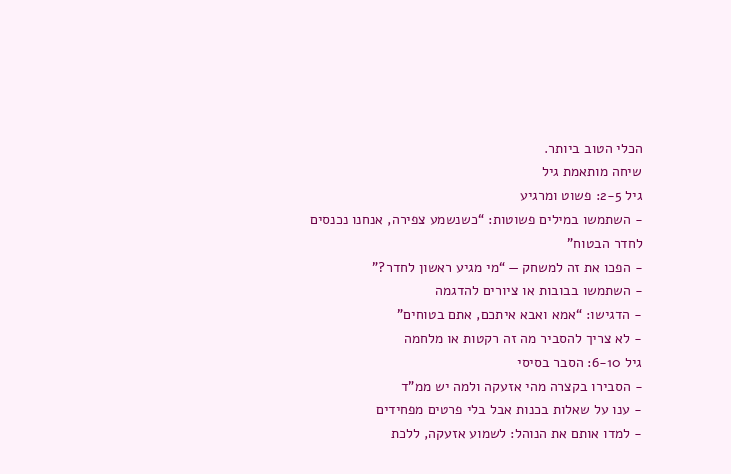הכלי הטוב ביותר.
שיחה מותאמת גיל
גיל 2-5: פשוט ומרגיע
- השתמשו במילים פשוטות: “כשנשמע צפירה, אנחנו נכנסים לחדר הבטוח”
- הפכו את זה למשחק — “מי מגיע ראשון לחדר?”
- השתמשו בבובות או ציורים להדגמה
- הדגישו: “אמא ואבא איתכם, אתם בטוחים”
- לא צריך להסביר מה זה רקטות או מלחמה
גיל 6-10: הסבר בסיסי
- הסבירו בקצרה מהי אזעקה ולמה יש ממ”ד
- ענו על שאלות בכנות אבל בלי פרטים מפחידים
- למדו אותם את הנוהל: לשמוע אזעקה, ללכת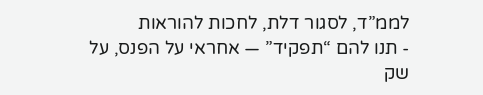לממ”ד, לסגור דלת, לחכות להוראות
- תנו להם “תפקיד” — אחראי על הפנס, על שק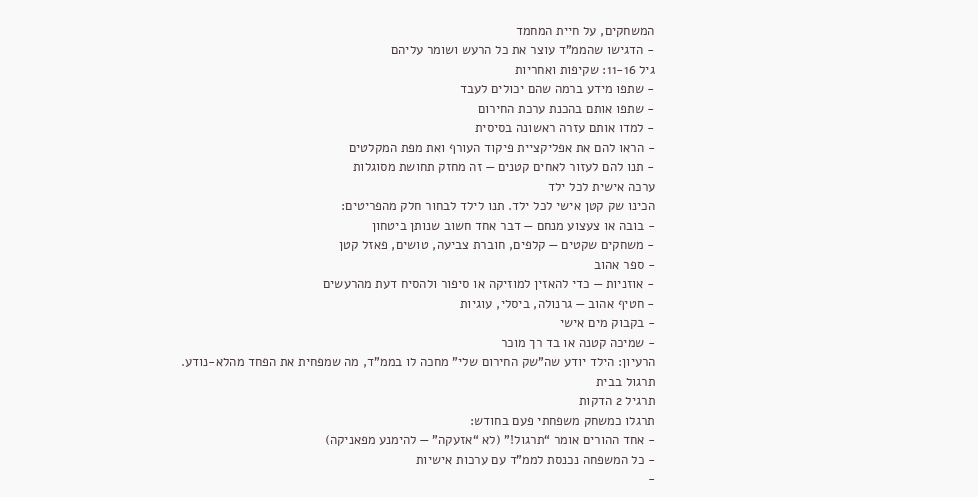המשחקים, על חיית המחמד
- הדגישו שהממ”ד עוצר את כל הרעש ושומר עליהם
גיל 11-16: שקיפות ואחריות
- שתפו מידע ברמה שהם יכולים לעבד
- שתפו אותם בהכנת ערכת החירום
- למדו אותם עזרה ראשונה בסיסית
- הראו להם את אפליקציית פיקוד העורף ואת מפת המקלטים
- תנו להם לעזור לאחים קטנים — זה מחזק תחושת מסוגלות
ערכה אישית לכל ילד
הכינו שק קטן אישי לכל ילד. תנו לילד לבחור חלק מהפריטים:
- בובה או צעצוע מנחם — דבר אחד חשוב שנותן ביטחון
- משחקים שקטים — קלפים, חוברת צביעה, טושים, פאזל קטן
- ספר אהוב
- אוזניות — כדי להאזין למוזיקה או סיפור ולהסיח דעת מהרעשים
- חטיף אהוב — גרנולה, ביסלי, עוגיות
- בקבוק מים אישי
- שמיכה קטנה או בד רך מוכר
הרעיון: הילד יודע שה”שק החירום שלי” מחכה לו בממ”ד, מה שמפחית את הפחד מהלא-נודע.
תרגול בבית
תרגיל 2 הדקות
תרגלו כמשחק משפחתי פעם בחודש:
- אחד ההורים אומר “תרגול!” (לא “אזעקה” — להימנע מפאניקה)
- כל המשפחה נכנסת לממ”ד עם ערכות אישיות
-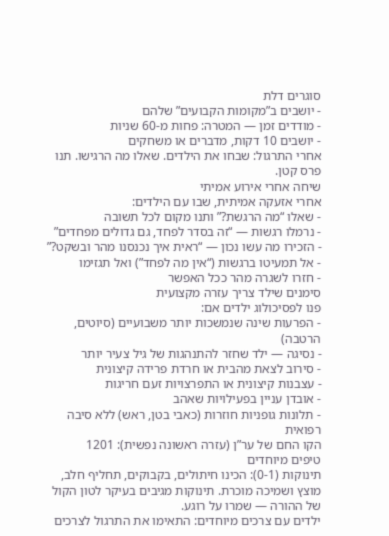סוגרים דלת
- יושבים ב”מקומות הקבועים” שלהם
- מודדים זמן — המטרה: פחות מ-60 שניות
- יושבים 10 דקות, מדברים או משחקים
אחרי התרגול: שבחו את הילדים. שאלו מה הרגישו. תנו פרס קטן.
שיחה אחרי אירוע אמיתי
אחרי אזעקה אמיתית, שבו עם הילדים:
- שאלו “מה הרגשת?” ותנו מקום לכל תשובה
- נרמלו רגשות — “זה בסדר לפחד, גם גדולים מפחדים”
- הזכירו מה עשו נכון — “ראית איך נכנסנו מהר ובשקט?”
- אל תמעיטו ברגשות (“אין מה לפחד”) ואל תגזימו
- חזרו לשגרה מהר ככל האפשר
סימנים שילד צריך עזרה מקצועית
פנו לפסיכולוג ילדים אם:
- הפרעות שינה שנמשכות יותר משבועיים (סיוטים, הרטבה)
- נסיגה — ילד שחזר להתנהגות של גיל צעיר יותר
- סירוב לצאת מהבית או חרדת פרידה קיצונית
- עצבנות קיצונית או התפרצויות זעם חריגות
- אובדן עניין בפעילויות שאהב
- תלונות גופניות חוזרות (כאבי בטן, ראש) ללא סיבה רפואית
הקו החם של ער”ן (עזרה ראשונה נפשית): 1201
טיפים מיוחדים
תינוקות (0-1): הכינו חיתולים, בקבוקים, תחליף חלב, מוצץ ושמיכה מוכרת. תינוקות מגיבים בעיקר לטון הקול של ההורה — שמרו על רוגע.
ילדים עם צרכים מיוחדים: התאימו את התרגול לצרכים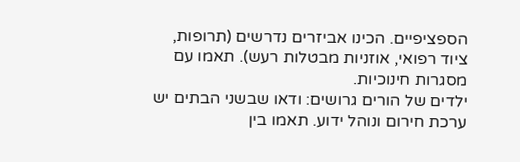הספציפיים. הכינו אביזרים נדרשים (תרופות, ציוד רפואי, אוזניות מבטלות רעש). תאמו עם מסגרות חינוכיות.
ילדים של הורים גרושים: ודאו שבשני הבתים יש ערכת חירום ונוהל ידוע. תאמו בין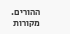ההורים.
מקורות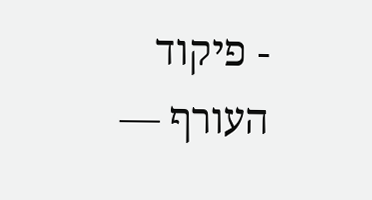- פיקוד העורף —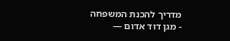מדריך להכנת המשפחה
- מגן דוד אדום —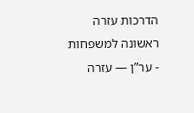הדרכות עזרה ראשונה למשפחות
- ער”ן — עזרה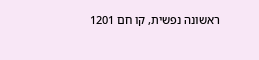ראשונה נפשית, קו חם 1201